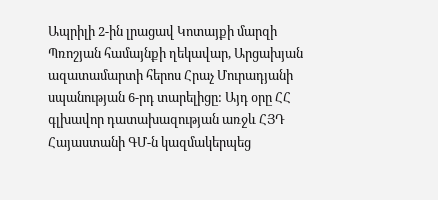Ապրիլի 2-ին լրացավ Կոտայքի մարզի Պռոշյան համայնքի ղեկավար, Արցախյան ազատամարտի հերոս Հրաչ Մուրադյանի սպանության 6-րդ տարելիցը: Այդ օրը ՀՀ գլխավոր դատախազության առջև ՀՅԴ Հայաստանի ԳՄ-ն կազմակերպեց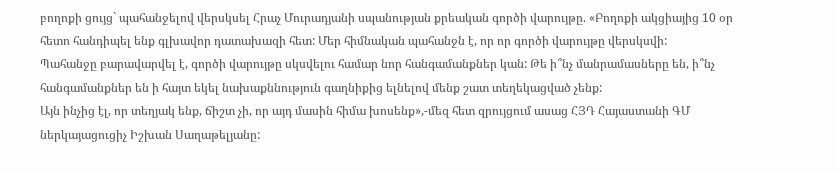բողոքի ցույց` պահանջելով վերսկսել Հրաչ Մուրադյանի սպանության քրեական գործի վարույթը. «Բողոքի ակցիայից 10 օր հետո հանդիպել ենք գլխավոր դատախազի հետ: Մեր հիմնական պահանջն է, որ որ գործի վարույթը վերսկսվի:
Պահանջը բարավարվել է, գործի վարույթը սկսվելու համար նոր հանգամանքներ կան: Թե ի՞նչ մանրամասները են, ի՞նչ հանգամանքներ են ի հայտ եկել նախաքննություն գաղնիքից ելնելով մենք շատ տեղեկացված չենք:
Այն ինչից էլ, որ տեղյակ ենք, ճիշտ չի, որ այդ մասին հիմա խոսենք»,-մեզ հետ զրույցում ասաց ՀՅԴ Հայաստանի ԳՄ ներկայացուցիչ Իշխան Սաղաթելյանը: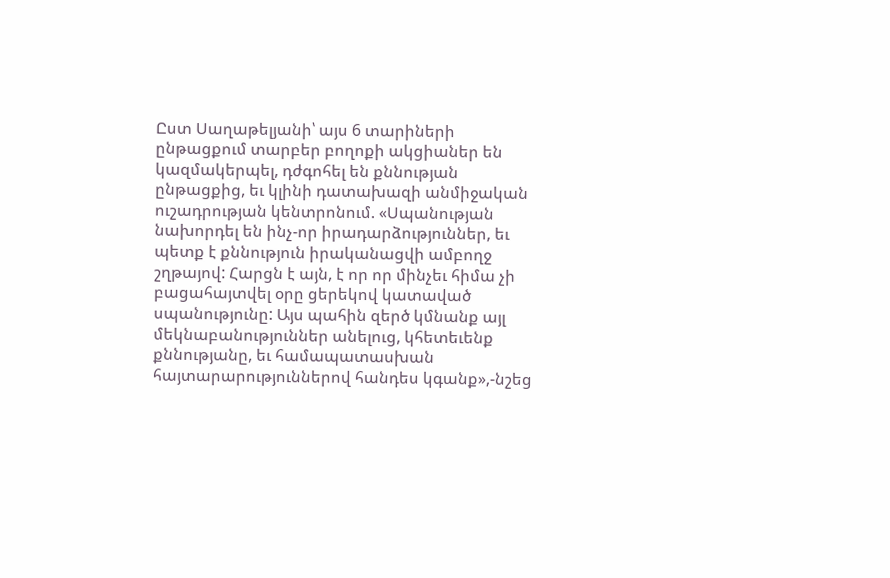Ըստ Սաղաթելյանի՝ այս 6 տարիների ընթացքում տարբեր բողոքի ակցիաներ են կազմակերպել, դժգոհել են քննության ընթացքից, եւ կլինի դատախազի անմիջական ուշադրության կենտրոնում. «Սպանության նախորդել են ինչ-որ իրադարձություններ, եւ պետք է քննություն իրականացվի ամբողջ շղթայով: Հարցն է այն, է որ որ մինչեւ հիմա չի բացահայտվել օրը ցերեկով կատաված սպանությունը: Այս պահին զերծ կմնանք այլ մեկնաբանություններ անելուց, կհետեւենք քննությանը, եւ համապատասխան հայտարարություններով հանդես կգանք»,-նշեց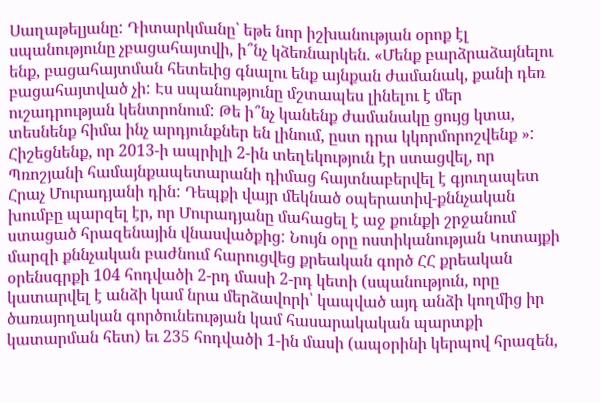Սաղաթելյանը: Դիտարկմանը՝ եթե նոր իշխանության օրոք էլ սպանությունը չբացահայտվի, ի՞նչ կձեռնարկեն. «Մենք բարձրաձայնելու ենք, բացահայտման հետեւից գնալու ենք այնքան ժամանակ, քանի դեռ բացահայտված չի: Էս սպանությունը մշտապես լինելու է մեր ուշադրության կենտրոնում: Թե ի՞նչ կանենք ժամանակը ցույց կտա, տեսնենք հիմա ինչ արդյունքներ են լինում, ըստ դրա կկորմորոշվենք »:
Հիշեցնենք, որ 2013-ի ապրիլի 2-ին տեղեկություն էր ստացվել, որ Պռոշյանի համայնքապետարանի դիմաց հայտնաբերվել է գյուղապետ Հրաչ Մուրադյանի դին: Դեպքի վայր մեկնած օպերատիվ-քննչական խումբը պարզել էր, որ Մուրադյանը մահացել է աջ քունքի շրջանում ստացած հրազենային վնասվածքից: Նույն օրը ոստիկանության Կոտայքի մարզի քննչական բաժնում հարուցվեց քրեական գործ ՀՀ քրեական օրենսգրքի 104 հոդվածի 2-րդ մասի 2-րդ կետի (սպանություն, որը կատարվել է անձի կամ նրա մերձավորի՝ կապված այդ անձի կողմից իր ծառայողական գործունեության կամ հասարակական պարտքի կատարման հետ) եւ 235 հոդվածի 1-ին մասի (ապօրինի կերպով հրազեն,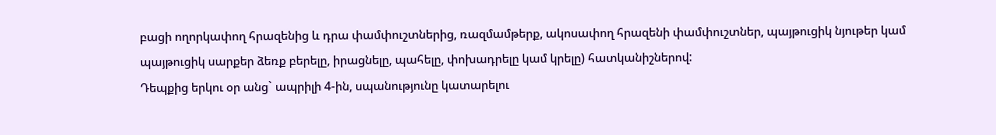բացի ողորկափող հրազենից և դրա փամփուշտներից, ռազմամթերք, ակոսափող հրազենի փամփուշտներ, պայթուցիկ նյութեր կամ պայթուցիկ սարքեր ձեռք բերելը, իրացնելը, պահելը, փոխադրելը կամ կրելը) հատկանիշներով:
Դեպքից երկու օր անց` ապրիլի 4-ին, սպանությունը կատարելու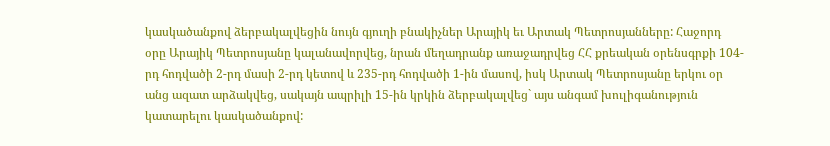կասկածանքով ձերբակալվեցին նույն գյուղի բնակիչներ Արայիկ եւ Արտակ Պետրոսյանները: Հաջորդ օրը Արայիկ Պետրոսյանը կալանավորվեց, նրան մեղադրանք առաջադրվեց ՀՀ քրեական օրենսգրքի 104-րդ հոդվածի 2-րդ մասի 2-րդ կետով և 235-րդ հոդվածի 1-ին մասով, իսկ Արտակ Պետրոսյանը երկու օր անց ազատ արձակվեց, սակայն ապրիլի 15-ին կրկին ձերբակալվեց` այս անգամ խուլիգանություն կատարելու կասկածանքով: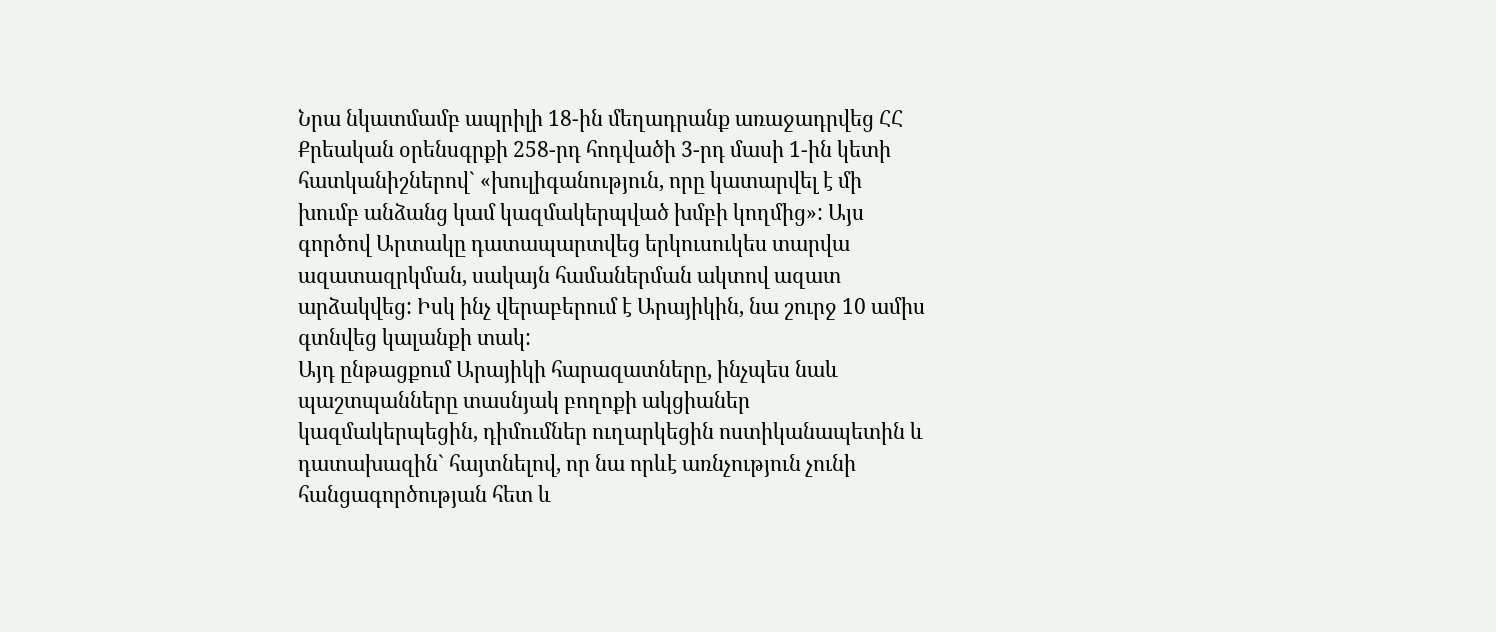Նրա նկատմամբ ապրիլի 18-ին մեղադրանք առաջադրվեց ՀՀ Քրեական օրենսգրքի 258-րդ հոդվածի 3-րդ մասի 1-ին կետի հատկանիշներով` «խուլիգանություն, որը կատարվել է մի խումբ անձանց կամ կազմակերպված խմբի կողմից»: Այս գործով Արտակը դատապարտվեց երկուսուկես տարվա ազատազրկման, սակայն համաներման ակտով ազատ արձակվեց: Իսկ ինչ վերաբերում է Արայիկին, նա շուրջ 10 ամիս գտնվեց կալանքի տակ:
Այդ ընթացքում Արայիկի հարազատները, ինչպես նաև պաշտպանները տասնյակ բողոքի ակցիաներ կազմակերպեցին, դիմումներ ուղարկեցին ոստիկանապետին և դատախազին` հայտնելով, որ նա որևէ առնչություն չունի հանցագործության հետ և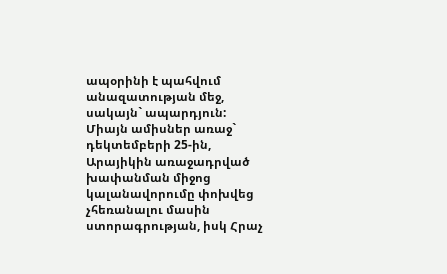ապօրինի է պահվում անազատության մեջ, սակայն` ապարդյուն: Միայն ամիսներ առաջ` դեկտեմբերի 25-ին, Արայիկին առաջադրված խափանման միջոց կալանավորումը փոխվեց չհեռանալու մասին ստորագրության, իսկ Հրաչ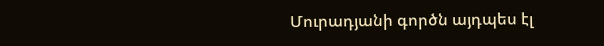Մուրադյանի գործն այդպես էլ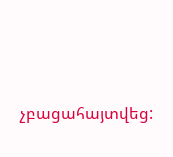չբացահայտվեց: